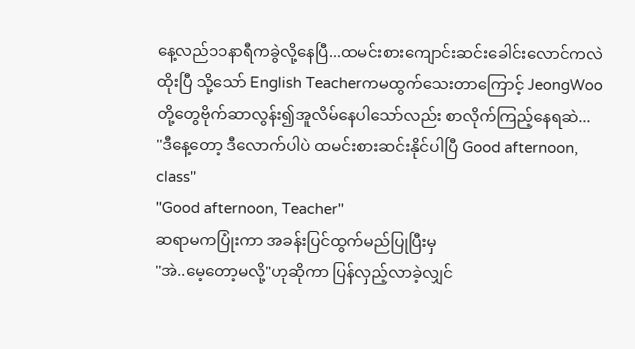နေ့လည်၁၁နာရီကခွဲလို့နေပြီ...ထမင်းစားကျောင်းဆင်းခေါင်းလောင်ကလဲထိုးပြီ သို့သော် English Teacherကမထွက်သေးတာကြောင့် JeongWooတို့တွေဗိုက်ဆာလွန်း၍အူလိမ်နေပါသော်လည်း စာလိုက်ကြည့်နေရဆဲ...
''ဒီနေ့တော့ ဒီလောက်ပါပဲ ထမင်းစားဆင်းနိုင်ပါပြီ Good afternoon, class''
''Good afternoon, Teacher''
ဆရာမကပြုံးကာ အခန်းပြင်ထွက်မည်ပြုပြီးမှ
''အဲ..မေ့တော့မလို့"ဟုဆိုကာ ပြန်လှည့်လာခဲ့လျှင်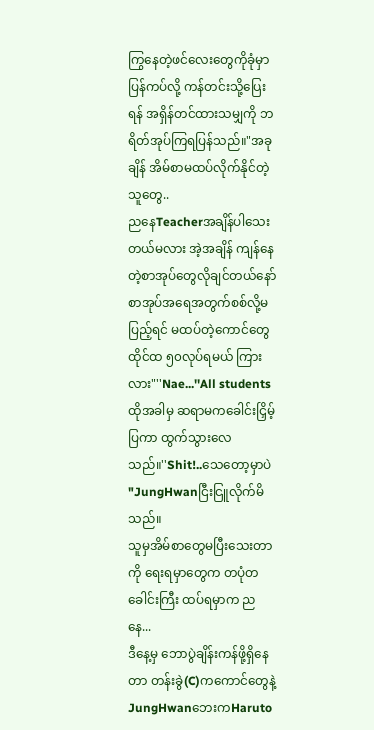ကြွနေတဲ့ဖင်လေးတွေကိုခုံမှာပြန်ကပ်လို့ ကန်တင်းသို့ပြေးရန် အရှိန်တင်ထားသမျှကို ဘရိတ်အုပ်ကြရပြန်သည်။"အခုချိန် အိမ်စာမထပ်လိုက်နိုင်တဲ့သူတွေ..
ညနေTeacherအချိန်ပါသေးတယ်မလား အဲ့အချိန် ကျန်နေတဲ့စာအုပ်တွေလိုချင်တယ်နော်
စာအုပ်အရေအတွက်စစ်လို့မပြည့်ရင် မထပ်တဲ့ကောင်တွေထိုင်ထ ၅၀လုပ်ရမယ် ကြားလား"''Nae...''All students
ထိုအခါမှ ဆရာမကခေါင်းငြှိမ့်ပြကာ ထွက်သွားလေသည်။''Shit!..သေတော့မှာပဲ "JungHwanငြီးငြူလိုက်မိသည်။
သူမှအိမ်စာတွေမပြီးသေးတာကို ရေးရမှာတွေက တပုံတခေါင်းကြီး ထပ်ရမှာက ညနေ...
ဒီနေ့မှ ဘောပွဲချိန်းကန်ဖို့ရှိနေတာ တန်းခွဲ(C)ကကောင်တွေနဲ့
JungHwanဘေးကHaruto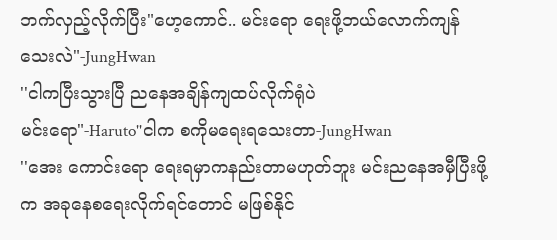ဘက်လှည့်လိုက်ပြီး"ဟေ့ကောင်.. မင်းရော ရေးဖို့ဘယ်လောက်ကျန်သေးလဲ"-JungHwan
''ငါကပြီးသွားပြီ ညနေအချိန်ကျထပ်လိုက်ရုံပဲ
မင်းရော"-Haruto''ငါက စကိုမရေးရသေးတာ-JungHwan
''အေး ကောင်းရော ရေးရမှာကနည်းတာမဟုတ်ဘူး မင်းညနေအမှီပြီးဖို့က အခုနေစရေးလိုက်ရင်တောင် မဖြစ်နိုင်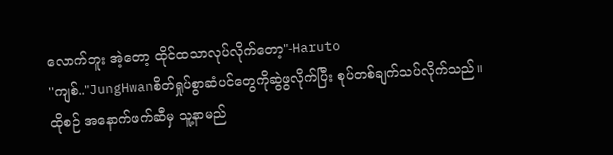လောက်ဘူး အဲ့တော့ ထိုင်ထသာလုပ်လိုက်တော့"-Haruto
''ကျစ်.."JungHwanစိတ်ရှုပ်စွာဆံပင်တွေကိုဆွဲဖွလိုက်ပြီး စုပ်တစ်ချက်သပ်လိုက်သည်။
ထိုစဉ် အနောက်ဖက်ဆီမှ သူ့နာမည်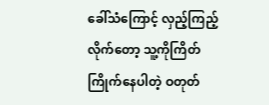ခေါ်သံကြောင့် လှည့်ကြည့်လိုက်တော့ သူ့ကိုကြိတ်ကြိုက်နေပါတဲ့ ဝတုတ်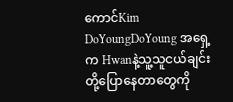ကောင်Kim DoYoungDoYoung အရှေ့က Hwanနဲ့သူ့သူငယ်ချင်းတို့ပြောနေတာတွေကို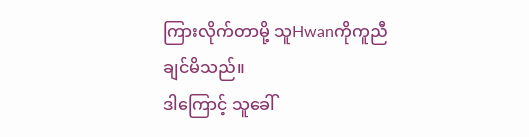ကြားလိုက်တာမို့ သူHwanကိုကူညီချင်မိသည်။
ဒါကြောင့် သူခေါ်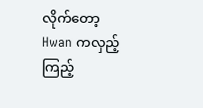လိုက်တော့ Hwan ကလှည့်ကြည့်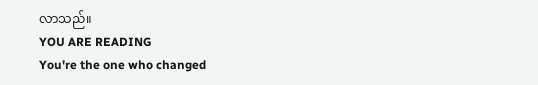လာသည်။
YOU ARE READING
You're the one who changed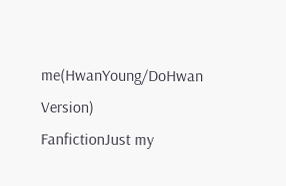me(HwanYoung/DoHwan Version)
FanfictionJust my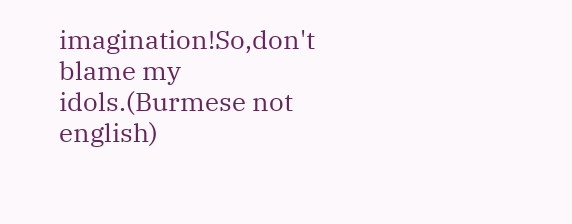imagination!So,don't blame my idols.(Burmese not english)